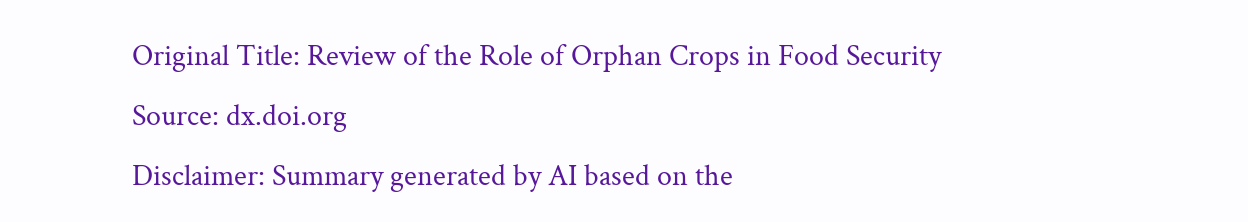Original Title: Review of the Role of Orphan Crops in Food Security
Source: dx.doi.org
Disclaimer: Summary generated by AI based on the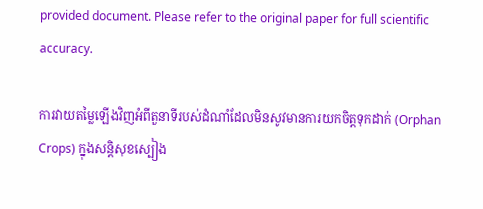provided document. Please refer to the original paper for full scientific accuracy.

ការវាយតម្លៃឡើងវិញអំពីតួនាទីរបស់ដំណាំដែលមិនសូវមានការយកចិត្តទុកដាក់ (Orphan Crops) ក្នុងសន្តិសុខស្បៀង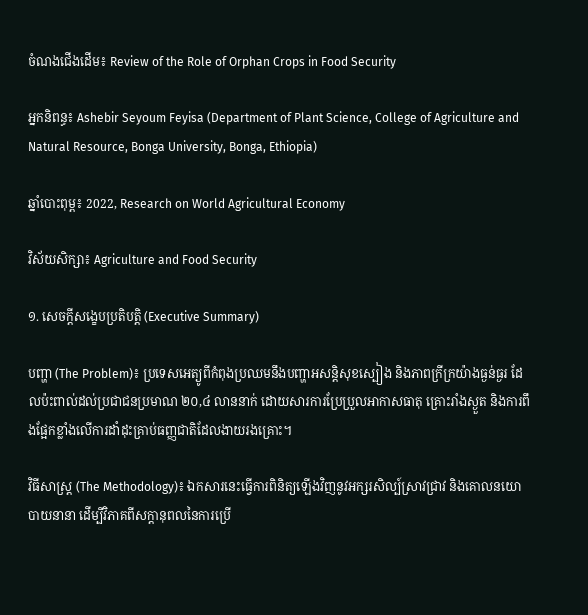ចំណងជើងដើម៖ Review of the Role of Orphan Crops in Food Security

អ្នកនិពន្ធ៖ Ashebir Seyoum Feyisa (Department of Plant Science, College of Agriculture and Natural Resource, Bonga University, Bonga, Ethiopia)

ឆ្នាំបោះពុម្ព៖ 2022, Research on World Agricultural Economy

វិស័យសិក្សា៖ Agriculture and Food Security

១. សេចក្តីសង្ខេបប្រតិបត្តិ (Executive Summary)

បញ្ហា (The Problem)៖ ប្រទេសអេត្យូពីកំពុងប្រឈមនឹងបញ្ហាអសន្តិសុខស្បៀង និងភាពក្រីក្រយ៉ាងធ្ងន់ធ្ងរ ដែលប៉ះពាល់ដល់ប្រជាជនប្រមាណ ២០,៤ លាននាក់ ដោយសារការប្រែប្រួលអាកាសធាតុ គ្រោះរាំងស្ងួត និងការពឹងផ្អែកខ្លាំងលើការដាំដុះគ្រាប់ធញ្ញជាតិដែលងាយរងគ្រោះ។

វិធីសាស្ត្រ (The Methodology)៖ ឯកសារនេះធ្វើការពិនិត្យឡើងវិញនូវអក្សរសិល្ប៍ស្រាវជ្រាវ និងគោលនយោបាយនានា ដើម្បីវិភាគពីសក្តានុពលនៃការប្រើ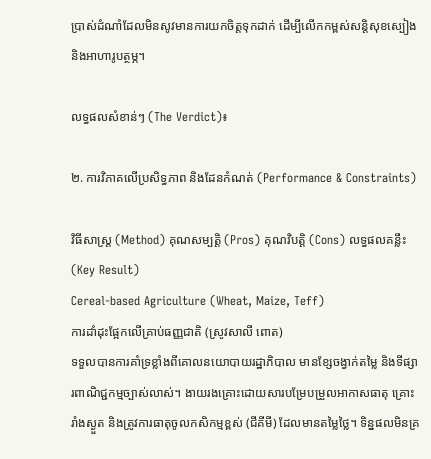ប្រាស់ដំណាំដែលមិនសូវមានការយកចិត្តទុកដាក់ ដើម្បីលើកកម្ពស់សន្តិសុខស្បៀង និងអាហារូបត្ថម្ភ។

លទ្ធផលសំខាន់ៗ (The Verdict)៖

២. ការវិភាគលើប្រសិទ្ធភាព និងដែនកំណត់ (Performance & Constraints)

វិធីសាស្ត្រ (Method) គុណសម្បត្តិ (Pros) គុណវិបត្តិ (Cons) លទ្ធផលគន្លឹះ (Key Result)
Cereal-based Agriculture (Wheat, Maize, Teff)
ការដាំដុះផ្អែកលើគ្រាប់ធញ្ញជាតិ (ស្រូវសាលី ពោត)
ទទួលបានការគាំទ្រខ្លាំងពីគោលនយោបាយរដ្ឋាភិបាល មានខ្សែចង្វាក់តម្លៃ និងទីផ្សារពាណិជ្ជកម្មច្បាស់លាស់។ ងាយរងគ្រោះដោយសារបម្រែបម្រួលអាកាសធាតុ គ្រោះរាំងស្ងួត និងត្រូវការធាតុចូលកសិកម្មខ្ពស់ (ជីគីមី) ដែលមានតម្លៃថ្លៃ។ ទិន្នផលមិនគ្រ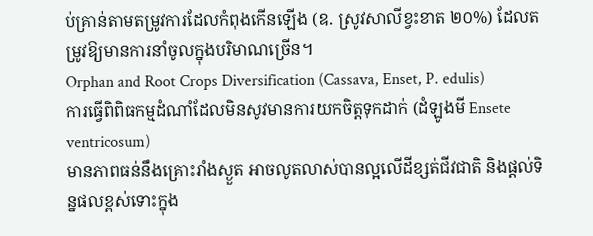ប់គ្រាន់តាមតម្រូវការដែលកំពុងកើនឡើង (ឧ. ស្រូវសាលីខ្វះខាត ២០%) ដែលតម្រូវឱ្យមានការនាំចូលក្នុងបរិមាណច្រើន។
Orphan and Root Crops Diversification (Cassava, Enset, P. edulis)
ការធ្វើពិពិធកម្មដំណាំដែលមិនសូវមានការយកចិត្តទុកដាក់ (ដំឡូងមី Ensete ventricosum)
មានភាពធន់នឹងគ្រោះរាំងស្ងួត អាចលូតលាស់បានល្អលើដីខ្សត់ជីវជាតិ និងផ្តល់ទិន្នផលខ្ពស់ទោះក្នុង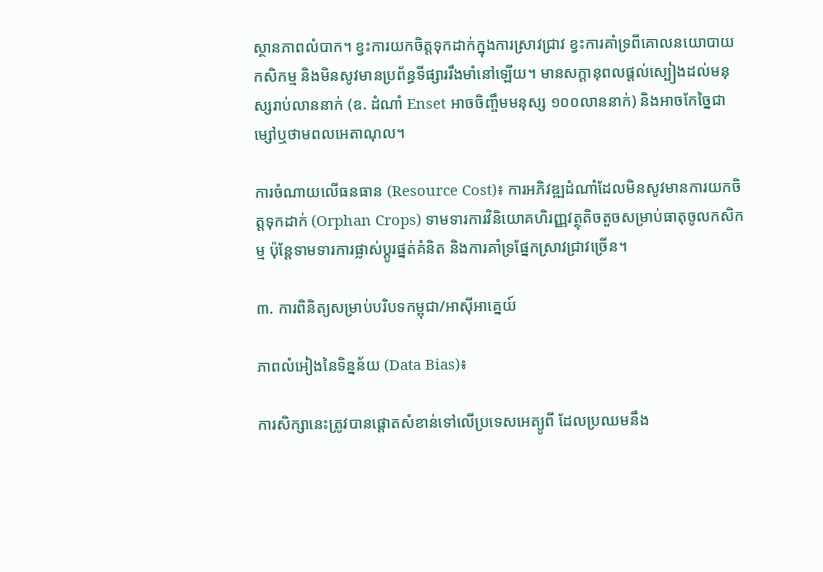ស្ថានភាពលំបាក។ ខ្វះការយកចិត្តទុកដាក់ក្នុងការស្រាវជ្រាវ ខ្វះការគាំទ្រពីគោលនយោបាយកសិកម្ម និងមិនសូវមានប្រព័ន្ធទីផ្សាររឹងមាំនៅឡើយ។ មានសក្តានុពលផ្តល់ស្បៀងដល់មនុស្សរាប់លាននាក់ (ឧ. ដំណាំ Enset អាចចិញ្ចឹមមនុស្ស ១០០លាននាក់) និងអាចកែច្នៃជាម្សៅឬថាមពលអេតាណុល។

ការចំណាយលើធនធាន (Resource Cost)៖ ការអភិវឌ្ឍដំណាំដែលមិនសូវមានការយកចិត្តទុកដាក់ (Orphan Crops) ទាមទារការវិនិយោគហិរញ្ញវត្ថុតិចតួចសម្រាប់ធាតុចូលកសិកម្ម ប៉ុន្តែទាមទារការផ្លាស់ប្តូរផ្នត់គំនិត និងការគាំទ្រផ្នែកស្រាវជ្រាវច្រើន។

៣. ការពិនិត្យសម្រាប់បរិបទកម្ពុជា/អាស៊ីអាគ្នេយ៍

ភាពលំអៀងនៃទិន្នន័យ (Data Bias)៖

ការសិក្សានេះត្រូវបានផ្តោតសំខាន់ទៅលើប្រទេសអេត្យូពី ដែលប្រឈមនឹង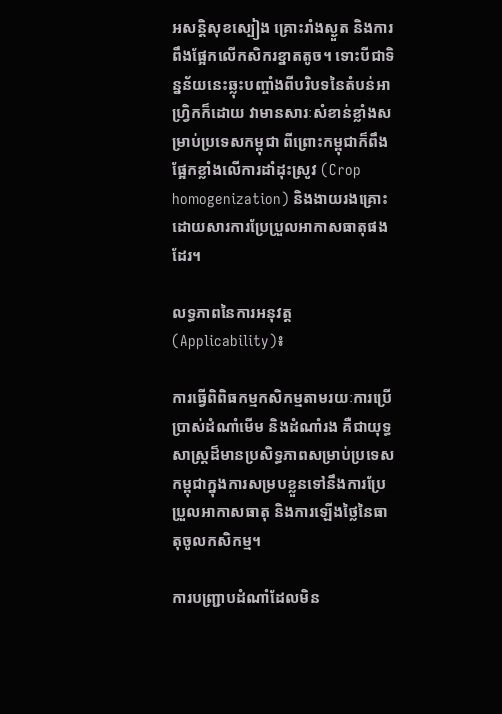អសន្តិសុខស្បៀង គ្រោះរាំងស្ងួត និងការពឹងផ្អែកលើកសិករខ្នាតតូច។ ទោះបីជាទិន្នន័យនេះឆ្លុះបញ្ចាំងពីបរិបទនៃតំបន់អាហ្វ្រិកក៏ដោយ វាមានសារៈសំខាន់ខ្លាំងសម្រាប់ប្រទេសកម្ពុជា ពីព្រោះកម្ពុជាក៏ពឹងផ្អែកខ្លាំងលើការដាំដុះស្រូវ (Crop homogenization) និងងាយរងគ្រោះដោយសារការប្រែប្រួលអាកាសធាតុផងដែរ។

លទ្ធភាពនៃការអនុវត្ត (Applicability)៖

ការធ្វើពិពិធកម្មកសិកម្មតាមរយៈការប្រើប្រាស់ដំណាំមើម និងដំណាំរង គឺជាយុទ្ធសាស្ត្រដ៏មានប្រសិទ្ធភាពសម្រាប់ប្រទេសកម្ពុជាក្នុងការសម្របខ្លួនទៅនឹងការប្រែប្រួលអាកាសធាតុ និងការឡើងថ្លៃនៃធាតុចូលកសិកម្ម។

ការបញ្ជ្រាបដំណាំដែលមិន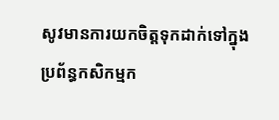សូវមានការយកចិត្តទុកដាក់ទៅក្នុងប្រព័ន្ធកសិកម្មក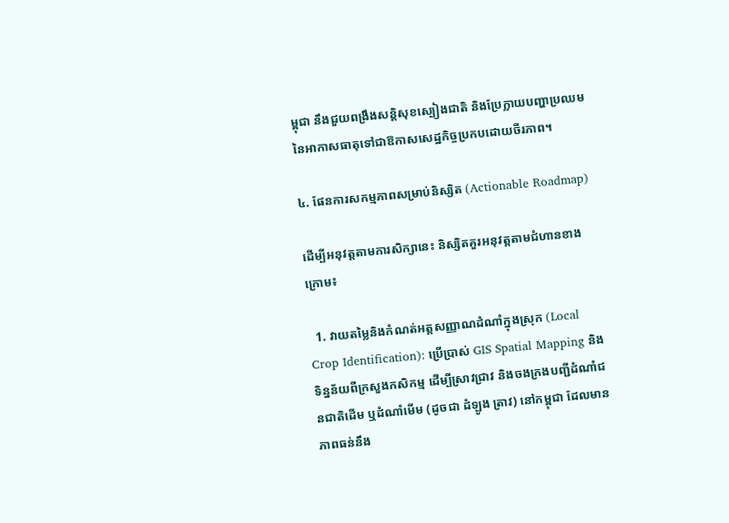ម្ពុជា នឹងជួយពង្រឹងសន្តិសុខស្បៀងជាតិ និងប្រែក្លាយបញ្ហាប្រឈមនៃអាកាសធាតុទៅជាឱកាសសេដ្ឋកិច្ចប្រកបដោយចីរភាព។

៤. ផែនការសកម្មភាពសម្រាប់និស្សិត (Actionable Roadmap)

ដើម្បីអនុវត្តតាមការសិក្សានេះ និស្សិតគួរអនុវត្តតាមជំហានខាងក្រោម៖

  1. វាយតម្លៃនិងកំណត់អត្តសញ្ញាណដំណាំក្នុងស្រុក (Local Crop Identification): ប្រើប្រាស់ GIS Spatial Mapping និងទិន្នន័យពីក្រសួងកសិកម្ម ដើម្បីស្រាវជ្រាវ និងចងក្រងបញ្ជីដំណាំជនជាតិដើម ឬដំណាំមើម (ដូចជា ដំឡូង ត្រាវ) នៅកម្ពុជា ដែលមានភាពធន់នឹង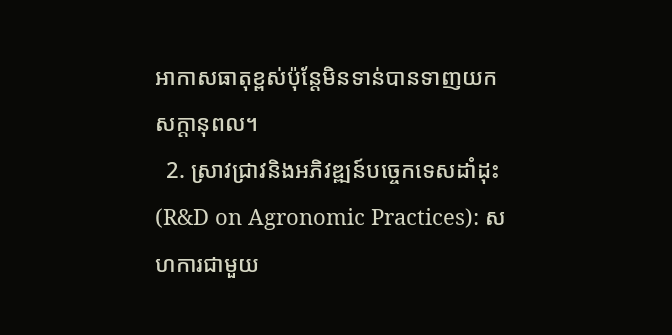អាកាសធាតុខ្ពស់ប៉ុន្តែមិនទាន់បានទាញយកសក្តានុពល។
  2. ស្រាវជ្រាវនិងអភិវឌ្ឍន៍បច្ចេកទេសដាំដុះ (R&D on Agronomic Practices): សហការជាមួយ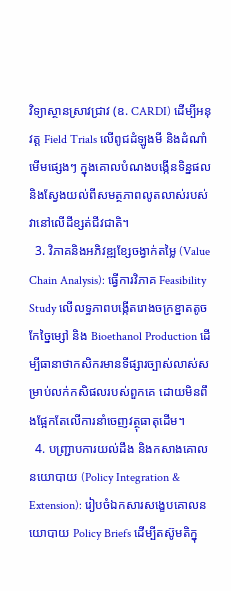វិទ្យាស្ថានស្រាវជ្រាវ (ឧ. CARDI) ដើម្បីអនុវត្ត Field Trials លើពូជដំឡូងមី និងដំណាំមើមផ្សេងៗ ក្នុងគោលបំណងបង្កើនទិន្នផល និងស្វែងយល់ពីសមត្ថភាពលូតលាស់របស់វានៅលើដីខ្សត់ជីវជាតិ។
  3. វិភាគនិងអភិវឌ្ឍខ្សែចង្វាក់តម្លៃ (Value Chain Analysis): ធ្វើការវិភាគ Feasibility Study លើលទ្ធភាពបង្កើតរោងចក្រខ្នាតតូចកែច្នៃម្សៅ និង Bioethanol Production ដើម្បីធានាថាកសិករមានទីផ្សារច្បាស់លាស់សម្រាប់លក់កសិផលរបស់ពួកគេ ដោយមិនពឹងផ្អែកតែលើការនាំចេញវត្ថុធាតុដើម។
  4. បញ្ជ្រាបការយល់ដឹង និងកសាងគោលនយោបាយ (Policy Integration & Extension): រៀបចំឯកសារសង្ខេបគោលនយោបាយ Policy Briefs ដើម្បីតស៊ូមតិក្នុ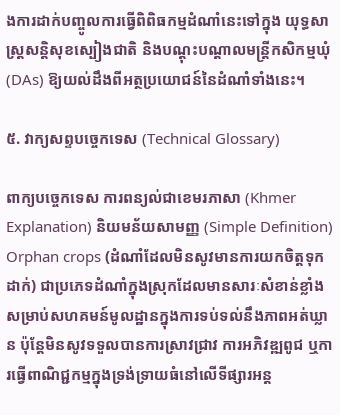ងការដាក់បញ្ចូលការធ្វើពិពិធកម្មដំណាំនេះទៅក្នុង យុទ្ធសាស្ត្រសន្តិសុខស្បៀងជាតិ និងបណ្តុះបណ្តាលមន្ត្រីកសិកម្មឃុំ (DAs) ឱ្យយល់ដឹងពីអត្ថប្រយោជន៍នៃដំណាំទាំងនេះ។

៥. វាក្យសព្ទបច្ចេកទេស (Technical Glossary)

ពាក្យបច្ចេកទេស ការពន្យល់ជាខេមរភាសា (Khmer Explanation) និយមន័យសាមញ្ញ (Simple Definition)
Orphan crops (ដំណាំដែលមិនសូវមានការយកចិត្តទុកដាក់) ជាប្រភេទដំណាំក្នុងស្រុកដែលមានសារៈសំខាន់ខ្លាំងសម្រាប់សហគមន៍មូលដ្ឋានក្នុងការទប់ទល់នឹងភាពអត់ឃ្លាន ប៉ុន្តែមិនសូវទទួលបានការស្រាវជ្រាវ ការអភិវឌ្ឍពូជ ឬការធ្វើពាណិជ្ជកម្មក្នុងទ្រង់ទ្រាយធំនៅលើទីផ្សារអន្ត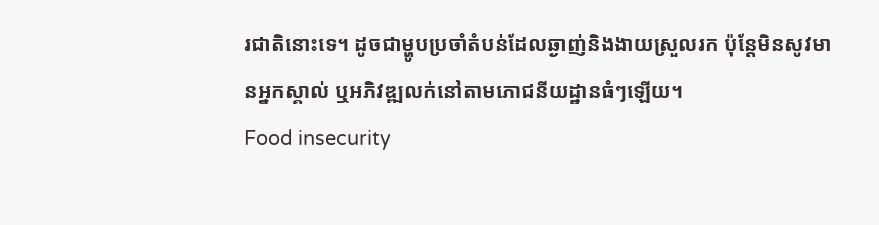រជាតិនោះទេ។ ដូចជាម្ហូបប្រចាំតំបន់ដែលឆ្ងាញ់និងងាយស្រួលរក ប៉ុន្តែមិនសូវមានអ្នកស្គាល់ ឬអភិវឌ្ឍលក់នៅតាមភោជនីយដ្ឋានធំៗឡើយ។
Food insecurity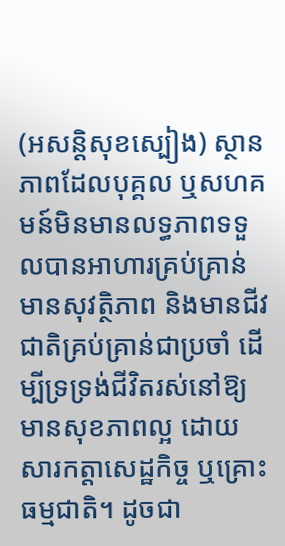(អសន្តិសុខស្បៀង) ស្ថានភាពដែលបុគ្គល ឬសហគមន៍មិនមានលទ្ធភាពទទួលបានអាហារគ្រប់គ្រាន់ មានសុវត្ថិភាព និងមានជីវជាតិគ្រប់គ្រាន់ជាប្រចាំ ដើម្បីទ្រទ្រង់ជីវិតរស់នៅឱ្យមានសុខភាពល្អ ដោយសារកត្តាសេដ្ឋកិច្ច ឬគ្រោះធម្មជាតិ។ ដូចជា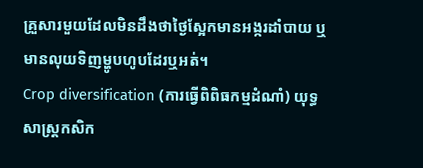គ្រួសារមួយដែលមិនដឹងថាថ្ងៃស្អែកមានអង្ករដាំបាយ ឬមានលុយទិញម្ហូបហូបដែរឬអត់។
Crop diversification (ការធ្វើពិពិធកម្មដំណាំ) យុទ្ធសាស្ត្រកសិក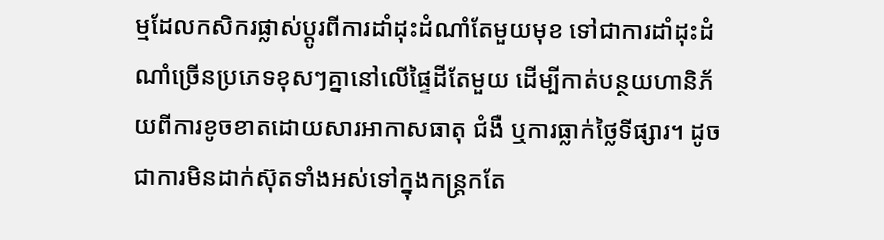ម្មដែលកសិករផ្លាស់ប្តូរពីការដាំដុះដំណាំតែមួយមុខ ទៅជាការដាំដុះដំណាំច្រើនប្រភេទខុសៗគ្នានៅលើផ្ទៃដីតែមួយ ដើម្បីកាត់បន្ថយហានិភ័យពីការខូចខាតដោយសារអាកាសធាតុ ជំងឺ ឬការធ្លាក់ថ្លៃទីផ្សារ។ ដូចជាការមិនដាក់ស៊ុតទាំងអស់ទៅក្នុងកន្ត្រកតែ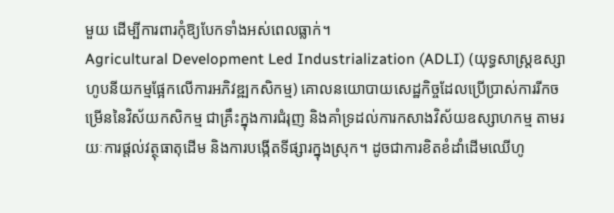មួយ ដើម្បីការពារកុំឱ្យបែកទាំងអស់ពេលធ្លាក់។
Agricultural Development Led Industrialization (ADLI) (យុទ្ធសាស្ត្រឧស្សាហូបនីយកម្មផ្អែកលើការអភិវឌ្ឍកសិកម្ម) គោលនយោបាយសេដ្ឋកិច្ចដែលប្រើប្រាស់ការរីកចម្រើននៃវិស័យកសិកម្ម ជាគ្រឹះក្នុងការជំរុញ និងគាំទ្រដល់ការកសាងវិស័យឧស្សាហកម្ម តាមរយៈការផ្តល់វត្ថុធាតុដើម និងការបង្កើតទីផ្សារក្នុងស្រុក។ ដូចជាការខិតខំដាំដើមឈើហូ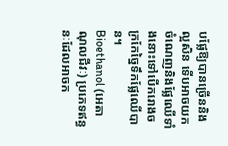បផ្លែឱ្យបានច្រើននិងល្អសិន ទើបអាចយកចំណេញនិងផ្លែឈើទាំងនោះទៅបើករោងចក្រកែច្នៃទឹកផ្លែឈើបាន។
Bioethanol (អេតាណុលជីវៈ) ប្រភេទឥន្ធនៈដែលអាចក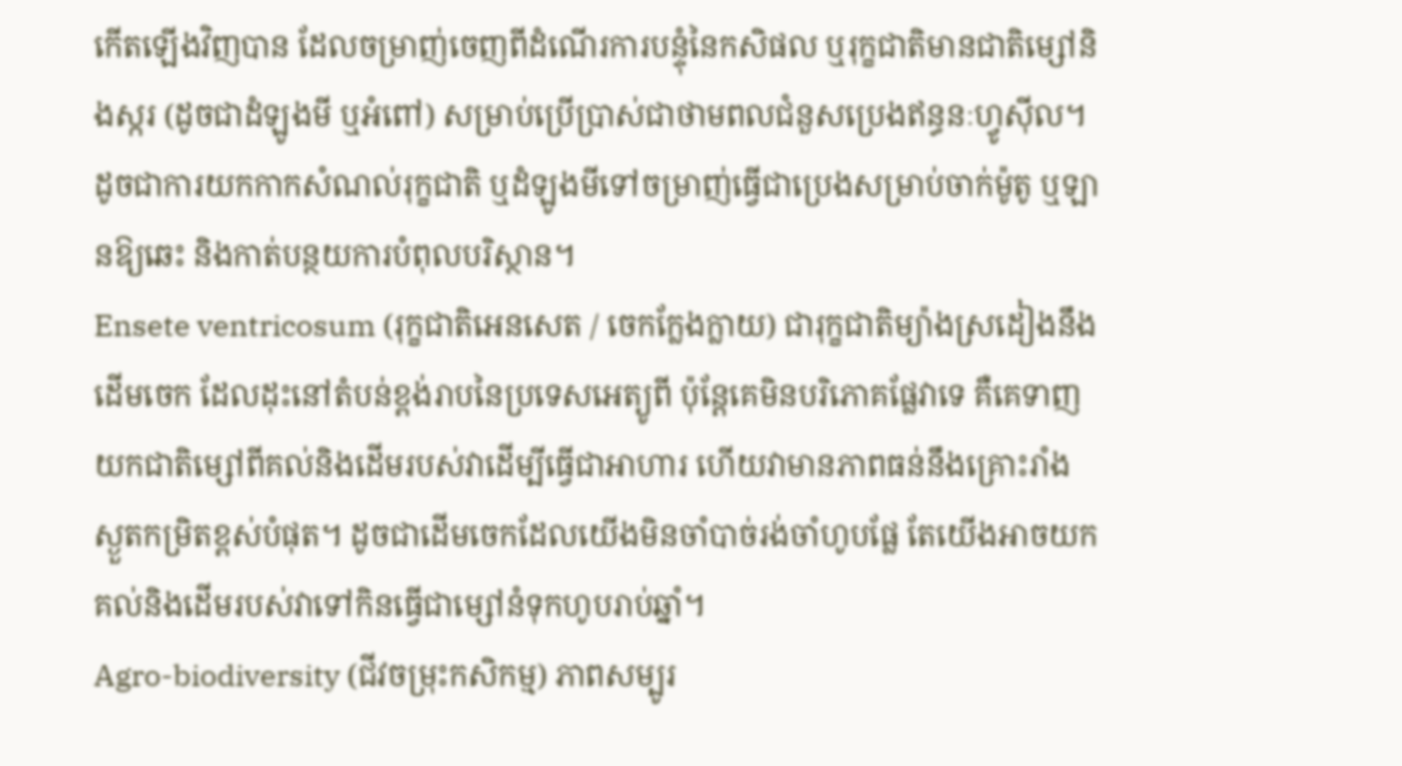កើតឡើងវិញបាន ដែលចម្រាញ់ចេញពីដំណើរការបន្ទុំនៃកសិផល ឬរុក្ខជាតិមានជាតិម្សៅនិងស្ករ (ដូចជាដំឡូងមី ឬអំពៅ) សម្រាប់ប្រើប្រាស់ជាថាមពលជំនួសប្រេងឥន្ធនៈហ្វូស៊ីល។ ដូចជាការយកកាកសំណល់រុក្ខជាតិ ឬដំឡូងមីទៅចម្រាញ់ធ្វើជាប្រេងសម្រាប់ចាក់ម៉ូតូ ឬឡានឱ្យឆេះ និងកាត់បន្ថយការបំពុលបរិស្ថាន។
Ensete ventricosum (រុក្ខជាតិអេនសេត / ចេកក្លែងក្លាយ) ជារុក្ខជាតិម្យ៉ាងស្រដៀងនឹងដើមចេក ដែលដុះនៅតំបន់ខ្ពង់រាបនៃប្រទេសអេត្យូពី ប៉ុន្តែគេមិនបរិភោគផ្លែវាទេ គឺគេទាញយកជាតិម្សៅពីគល់និងដើមរបស់វាដើម្បីធ្វើជាអាហារ ហើយវាមានភាពធន់នឹងគ្រោះរាំងស្ងួតកម្រិតខ្ពស់បំផុត។ ដូចជាដើមចេកដែលយើងមិនចាំបាច់រង់ចាំហូបផ្លែ តែយើងអាចយកគល់និងដើមរបស់វាទៅកិនធ្វើជាម្សៅនំទុកហូបរាប់ឆ្នាំ។
Agro-biodiversity (ជីវចម្រុះកសិកម្ម) ភាពសម្បូរ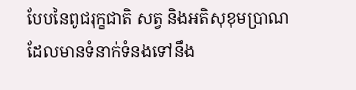បែបនៃពូជរុក្ខជាតិ សត្វ និងអតិសុខុមប្រាណ ដែលមានទំនាក់ទំនងទៅនឹង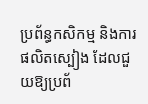ប្រព័ន្ធកសិកម្ម និងការផលិតស្បៀង ដែលជួយឱ្យប្រព័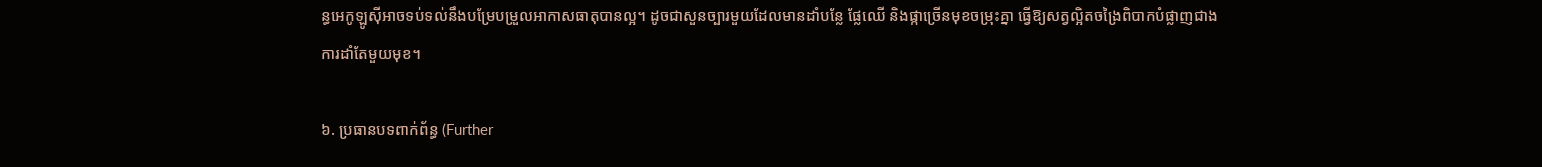ន្ធអេកូឡូស៊ីអាចទប់ទល់នឹងបម្រែបម្រួលអាកាសធាតុបានល្អ។ ដូចជាសួនច្បារមួយដែលមានដាំបន្លែ ផ្លែឈើ និងផ្កាច្រើនមុខចម្រុះគ្នា ធ្វើឱ្យសត្វល្អិតចង្រៃពិបាកបំផ្លាញជាងការដាំតែមួយមុខ។

៦. ប្រធានបទពាក់ព័ន្ធ (Further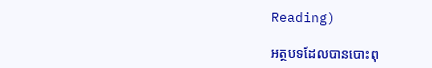Reading)

អត្ថបទដែលបានបោះពុ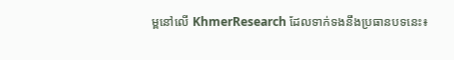ម្ពនៅលើ KhmerResearch ដែលទាក់ទងនឹងប្រធានបទនេះ៖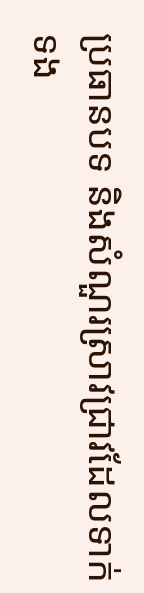ប្រធានបទ និងសំណួរស្រាវជ្រាវដែលទាក់ទង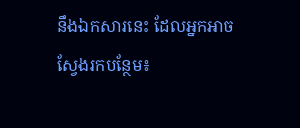នឹងឯកសារនេះ ដែលអ្នកអាចស្វែងរកបន្ថែម៖